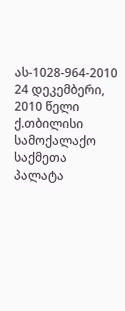ას-1028-964-2010 24 დეკემბერი, 2010 წელი
ქ.თბილისი
სამოქალაქო საქმეთა პალატა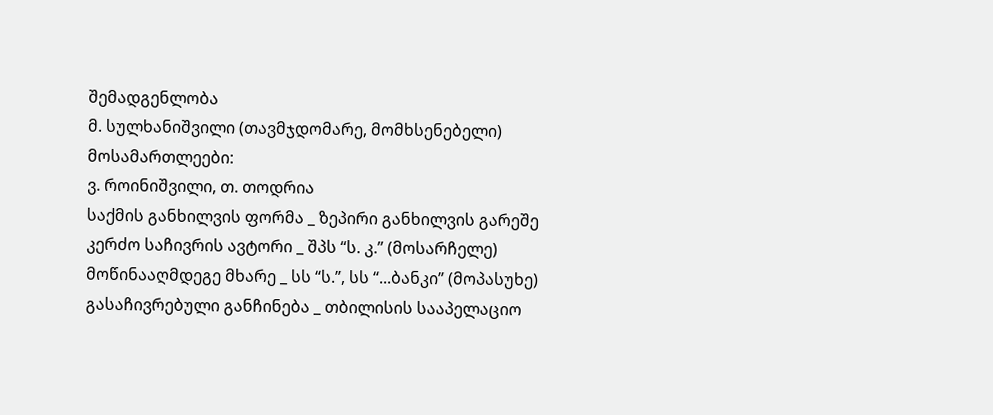შემადგენლობა
მ. სულხანიშვილი (თავმჯდომარე, მომხსენებელი)
მოსამართლეები:
ვ. როინიშვილი, თ. თოდრია
საქმის განხილვის ფორმა _ ზეპირი განხილვის გარეშე
კერძო საჩივრის ავტორი _ შპს “ს. კ.” (მოსარჩელე)
მოწინააღმდეგე მხარე _ სს “ს.”, სს “...ბანკი” (მოპასუხე)
გასაჩივრებული განჩინება _ თბილისის სააპელაციო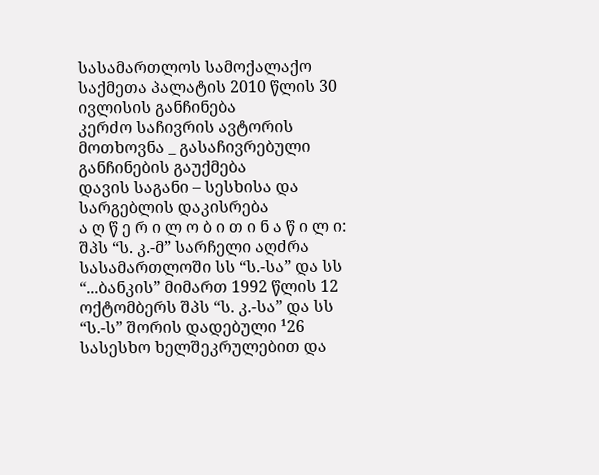სასამართლოს სამოქალაქო საქმეთა პალატის 2010 წლის 30 ივლისის განჩინება
კერძო საჩივრის ავტორის მოთხოვნა _ გასაჩივრებული განჩინების გაუქმება
დავის საგანი – სესხისა და სარგებლის დაკისრება
ა ღ წ ე რ ი ლ ო ბ ი თ ი ნ ა წ ი ლ ი:
შპს “ს. კ.-მ” სარჩელი აღძრა სასამართლოში სს “ს.-სა” და სს “...ბანკის” მიმართ 1992 წლის 12 ოქტომბერს შპს “ს. კ.-სა” და სს “ს.-ს” შორის დადებული ¹26 სასესხო ხელშეკრულებით და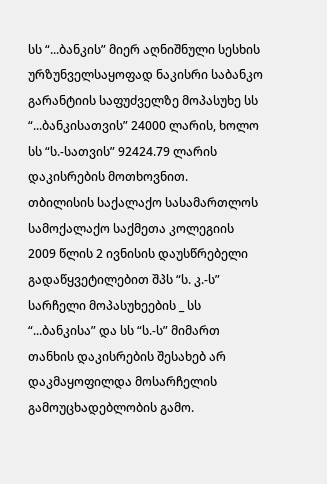სს “...ბანკის” მიერ აღნიშნული სესხის ურზუნველსაყოფად ნაკისრი საბანკო გარანტიის საფუძველზე მოპასუხე სს “...ბანკისათვის” 24000 ლარის, ხოლო სს “ს.-სათვის” 92424.79 ლარის დაკისრების მოთხოვნით.
თბილისის საქალაქო სასამართლოს სამოქალაქო საქმეთა კოლეგიის 2009 წლის 2 ივნისის დაუსწრებელი გადაწყვეტილებით შპს “ს. კ.-ს” სარჩელი მოპასუხეების _ სს “...ბანკისა” და სს “ს.-ს” მიმართ თანხის დაკისრების შესახებ არ დაკმაყოფილდა მოსარჩელის გამოუცხადებლობის გამო.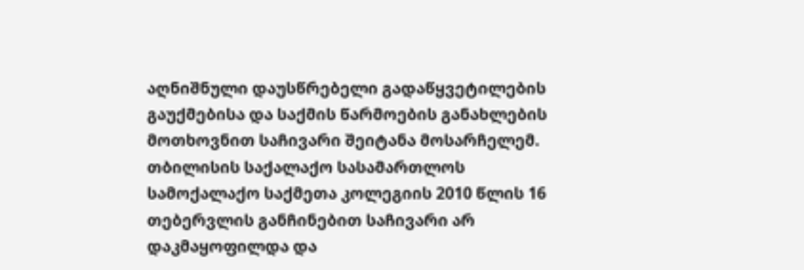აღნიშნული დაუსწრებელი გადაწყვეტილების გაუქმებისა და საქმის წარმოების განახლების მოთხოვნით საჩივარი შეიტანა მოსარჩელემ.
თბილისის საქალაქო სასამართლოს სამოქალაქო საქმეთა კოლეგიის 2010 წლის 16 თებერვლის განჩინებით საჩივარი არ დაკმაყოფილდა და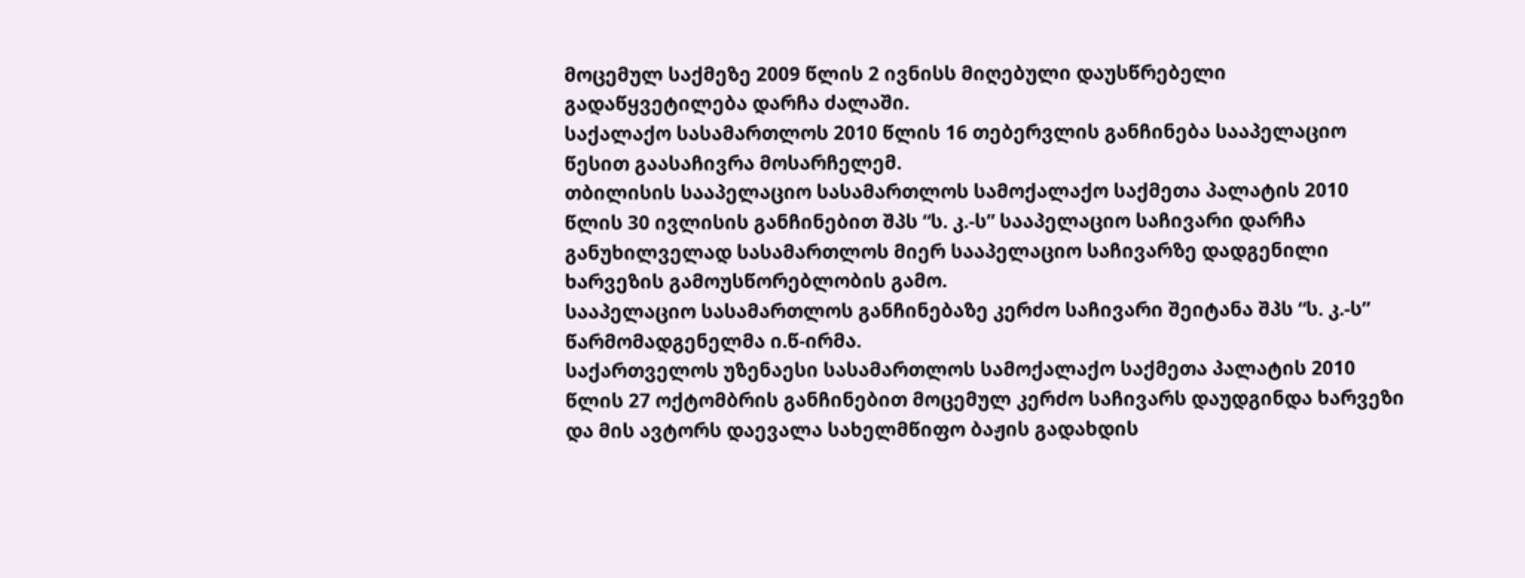მოცემულ საქმეზე 2009 წლის 2 ივნისს მიღებული დაუსწრებელი გადაწყვეტილება დარჩა ძალაში.
საქალაქო სასამართლოს 2010 წლის 16 თებერვლის განჩინება სააპელაციო წესით გაასაჩივრა მოსარჩელემ.
თბილისის სააპელაციო სასამართლოს სამოქალაქო საქმეთა პალატის 2010 წლის 30 ივლისის განჩინებით შპს “ს. კ.-ს” სააპელაციო საჩივარი დარჩა განუხილველად სასამართლოს მიერ სააპელაციო საჩივარზე დადგენილი ხარვეზის გამოუსწორებლობის გამო.
სააპელაციო სასამართლოს განჩინებაზე კერძო საჩივარი შეიტანა შპს “ს. კ.-ს” წარმომადგენელმა ი.წ-ირმა.
საქართველოს უზენაესი სასამართლოს სამოქალაქო საქმეთა პალატის 2010 წლის 27 ოქტომბრის განჩინებით მოცემულ კერძო საჩივარს დაუდგინდა ხარვეზი და მის ავტორს დაევალა სახელმწიფო ბაჟის გადახდის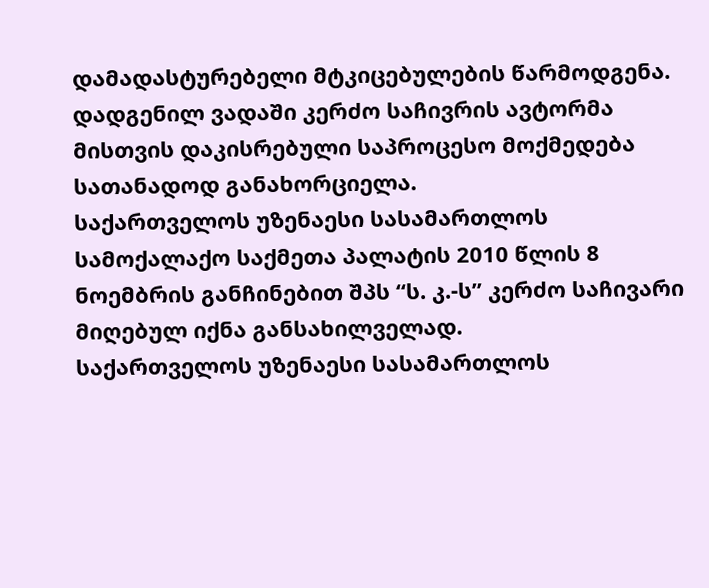დამადასტურებელი მტკიცებულების წარმოდგენა.
დადგენილ ვადაში კერძო საჩივრის ავტორმა მისთვის დაკისრებული საპროცესო მოქმედება სათანადოდ განახორციელა.
საქართველოს უზენაესი სასამართლოს სამოქალაქო საქმეთა პალატის 2010 წლის 8 ნოემბრის განჩინებით შპს “ს. კ.-ს” კერძო საჩივარი მიღებულ იქნა განსახილველად.
საქართველოს უზენაესი სასამართლოს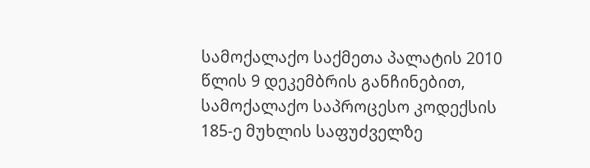სამოქალაქო საქმეთა პალატის 2010 წლის 9 დეკემბრის განჩინებით, სამოქალაქო საპროცესო კოდექსის 185-ე მუხლის საფუძველზე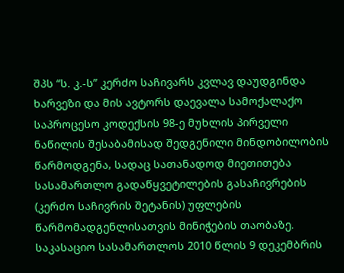შპს “ს. კ.-ს” კერძო საჩივარს კვლავ დაუდგინდა ხარვეზი და მის ავტორს დაევალა სამოქალაქო საპროცესო კოდექსის 98-ე მუხლის პირველი ნაწილის შესაბამისად შედგენილი მინდობილობის წარმოდგენა, სადაც სათანადოდ მიეთითება სასამართლო გადაწყვეტილების გასაჩივრების (კერძო საჩივრის შეტანის) უფლების წარმომადგენლისათვის მინიჭების თაობაზე.
საკასაციო სასამართლოს 2010 წლის 9 დეკემბრის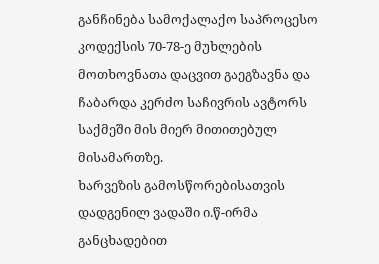განჩინება სამოქალაქო საპროცესო კოდექსის 70-78-ე მუხლების მოთხოვნათა დაცვით გაეგზავნა და ჩაბარდა კერძო საჩივრის ავტორს საქმეში მის მიერ მითითებულ მისამართზე.
ხარვეზის გამოსწორებისათვის დადგენილ ვადაში ი.წ-ირმა განცხადებით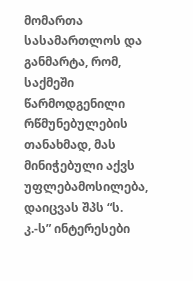მომართა სასამართლოს და განმარტა, რომ, საქმეში წარმოდგენილი რწმუნებულების თანახმად, მას მინიჭებული აქვს უფლებამოსილება, დაიცვას შპს “ს. კ.-ს” ინტერესები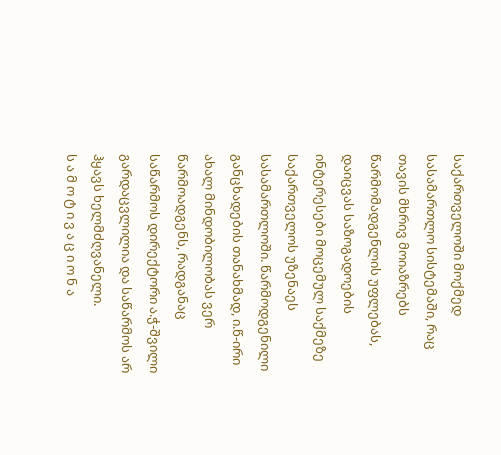საქართველოში მოქმედ სასამართლო სისტემაში, რაც თავის მხრივ მოიაზრებს წარმომადგენლის უფლებას, დაიცვას საზოგადოების ინტერესები მოცემულ საქმეზე საქართველოს უზენაეს სასამართლოში. წარმოდგენილი განცხადების თანახმად, ი.წ-ირი ახალ მინდობილობას ვერ წარმოადგენს, რადგანაც საწარმოს დირექტორი ა.ჭ-შვილი გარდაცვლილია და საწარმოს არ ჰყავს ხელმძღვანელი.
ს ა მ ო ტ ი ვ ა ც ი ო ნ ა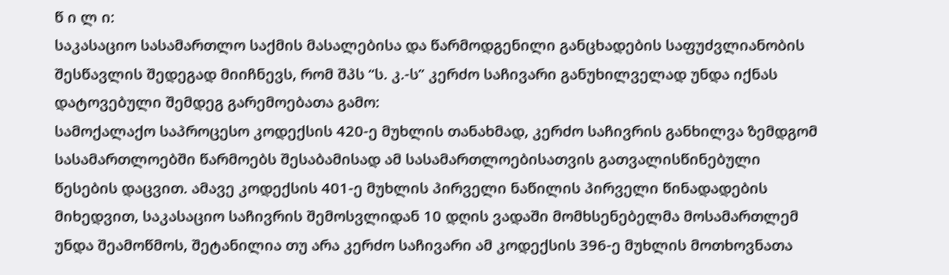წ ი ლ ი:
საკასაციო სასამართლო საქმის მასალებისა და წარმოდგენილი განცხადების საფუძვლიანობის შესწავლის შედეგად მიიჩნევს, რომ შპს “ს. კ.-ს” კერძო საჩივარი განუხილველად უნდა იქნას დატოვებული შემდეგ გარემოებათა გამო:
სამოქალაქო საპროცესო კოდექსის 420-ე მუხლის თანახმად, კერძო საჩივრის განხილვა ზემდგომ სასამართლოებში წარმოებს შესაბამისად ამ სასამართლოებისათვის გათვალისწინებული წესების დაცვით. ამავე კოდექსის 401-ე მუხლის პირველი ნაწილის პირველი წინადადების მიხედვით, საკასაციო საჩივრის შემოსვლიდან 10 დღის ვადაში მომხსენებელმა მოსამართლემ უნდა შეამოწმოს, შეტანილია თუ არა კერძო საჩივარი ამ კოდექსის 396-ე მუხლის მოთხოვნათა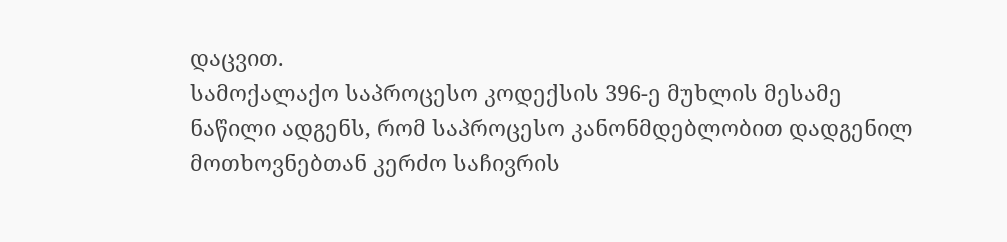დაცვით.
სამოქალაქო საპროცესო კოდექსის 396-ე მუხლის მესამე ნაწილი ადგენს, რომ საპროცესო კანონმდებლობით დადგენილ მოთხოვნებთან კერძო საჩივრის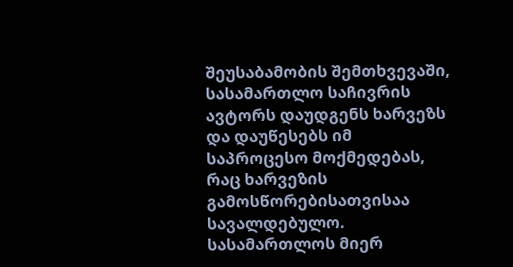შეუსაბამობის შემთხვევაში, სასამართლო საჩივრის ავტორს დაუდგენს ხარვეზს და დაუწესებს იმ საპროცესო მოქმედებას, რაც ხარვეზის გამოსწორებისათვისაა სავალდებულო. სასამართლოს მიერ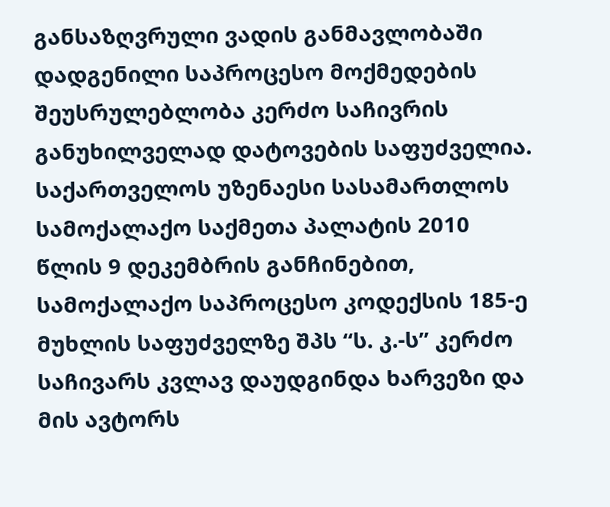განსაზღვრული ვადის განმავლობაში დადგენილი საპროცესო მოქმედების შეუსრულებლობა კერძო საჩივრის განუხილველად დატოვების საფუძველია.
საქართველოს უზენაესი სასამართლოს სამოქალაქო საქმეთა პალატის 2010 წლის 9 დეკემბრის განჩინებით, სამოქალაქო საპროცესო კოდექსის 185-ე მუხლის საფუძველზე შპს “ს. კ.-ს” კერძო საჩივარს კვლავ დაუდგინდა ხარვეზი და მის ავტორს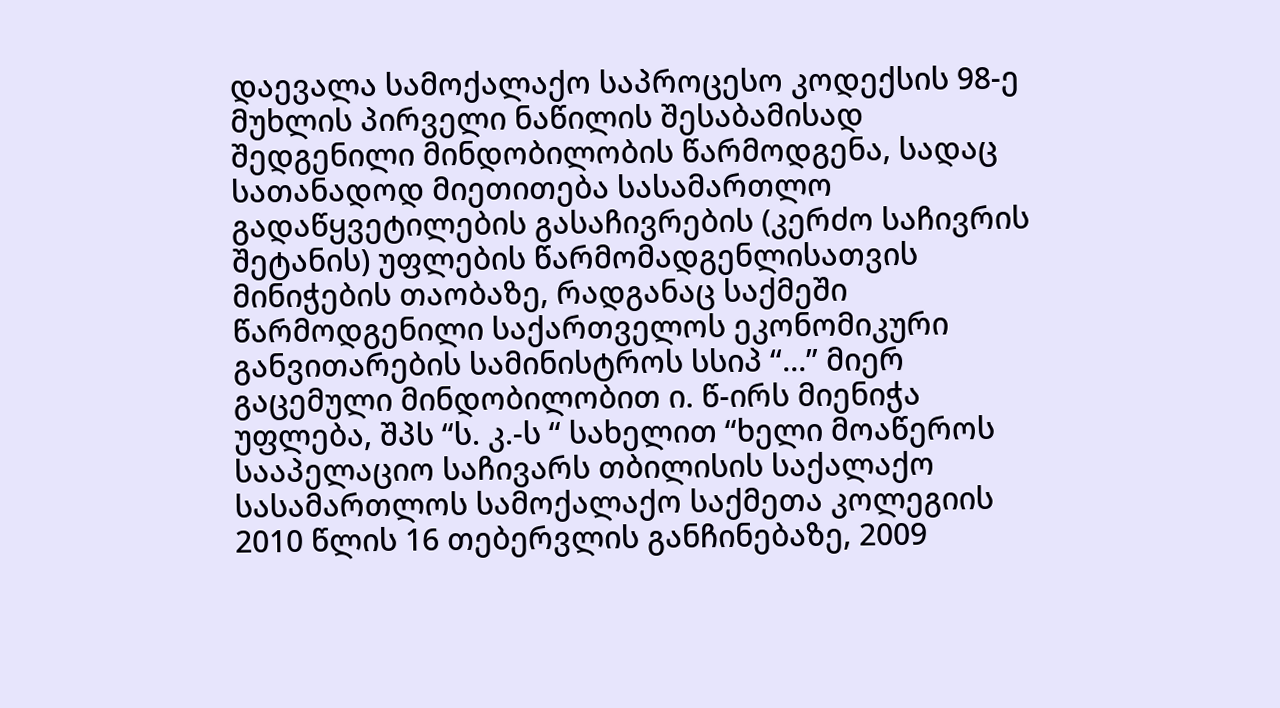დაევალა სამოქალაქო საპროცესო კოდექსის 98-ე მუხლის პირველი ნაწილის შესაბამისად შედგენილი მინდობილობის წარმოდგენა, სადაც სათანადოდ მიეთითება სასამართლო გადაწყვეტილების გასაჩივრების (კერძო საჩივრის შეტანის) უფლების წარმომადგენლისათვის მინიჭების თაობაზე, რადგანაც საქმეში წარმოდგენილი საქართველოს ეკონომიკური განვითარების სამინისტროს სსიპ “...” მიერ გაცემული მინდობილობით ი. წ-ირს მიენიჭა უფლება, შპს “ს. კ.-ს “ სახელით “ხელი მოაწეროს სააპელაციო საჩივარს თბილისის საქალაქო სასამართლოს სამოქალაქო საქმეთა კოლეგიის 2010 წლის 16 თებერვლის განჩინებაზე, 2009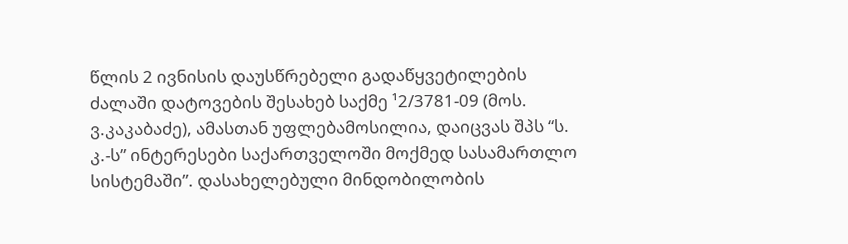წლის 2 ივნისის დაუსწრებელი გადაწყვეტილების ძალაში დატოვების შესახებ საქმე ¹2/3781-09 (მოს. ვ.კაკაბაძე), ამასთან უფლებამოსილია, დაიცვას შპს “ს. კ.-ს” ინტერესები საქართველოში მოქმედ სასამართლო სისტემაში”. დასახელებული მინდობილობის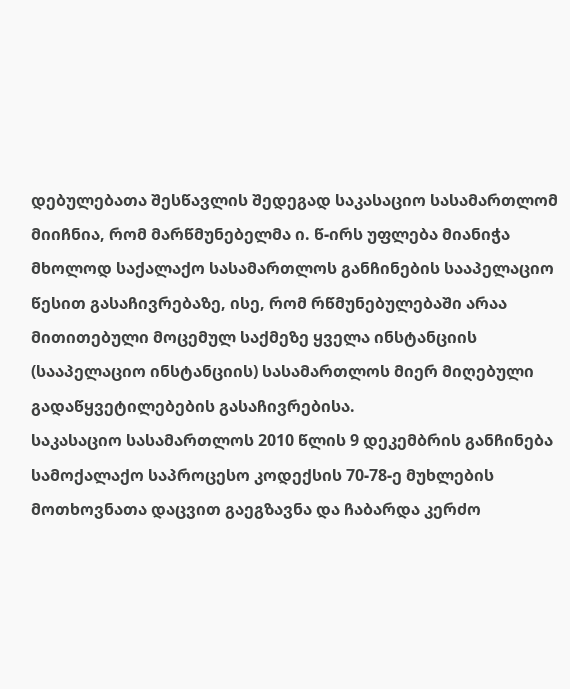დებულებათა შესწავლის შედეგად საკასაციო სასამართლომ მიიჩნია, რომ მარწმუნებელმა ი. წ-ირს უფლება მიანიჭა მხოლოდ საქალაქო სასამართლოს განჩინების სააპელაციო წესით გასაჩივრებაზე, ისე, რომ რწმუნებულებაში არაა მითითებული მოცემულ საქმეზე ყველა ინსტანციის (სააპელაციო ინსტანციის) სასამართლოს მიერ მიღებული გადაწყვეტილებების გასაჩივრებისა.
საკასაციო სასამართლოს 2010 წლის 9 დეკემბრის განჩინება სამოქალაქო საპროცესო კოდექსის 70-78-ე მუხლების მოთხოვნათა დაცვით გაეგზავნა და ჩაბარდა კერძო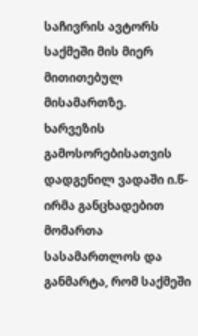საჩივრის ავტორს საქმეში მის მიერ მითითებულ მისამართზე.
ხარვეზის გამოსორებისათვის დადგენილ ვადაში ი.წ-ირმა განცხადებით მომართა სასამართლოს და განმარტა, რომ საქმეში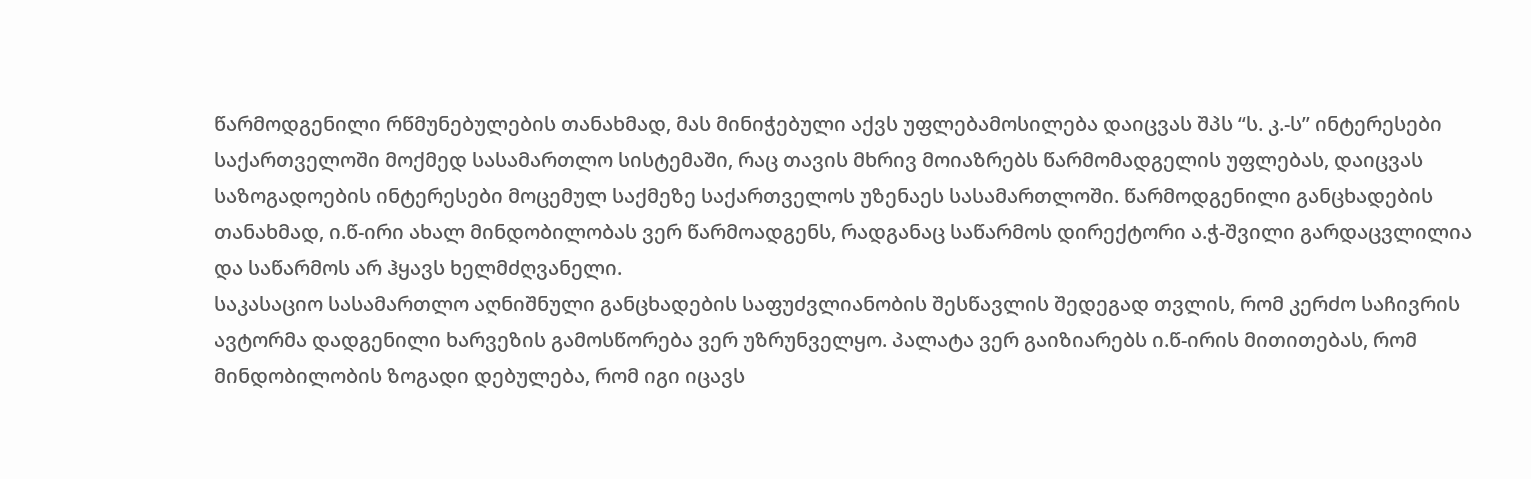წარმოდგენილი რწმუნებულების თანახმად, მას მინიჭებული აქვს უფლებამოსილება დაიცვას შპს “ს. კ.-ს” ინტერესები საქართველოში მოქმედ სასამართლო სისტემაში, რაც თავის მხრივ მოიაზრებს წარმომადგელის უფლებას, დაიცვას საზოგადოების ინტერესები მოცემულ საქმეზე საქართველოს უზენაეს სასამართლოში. წარმოდგენილი განცხადების თანახმად, ი.წ-ირი ახალ მინდობილობას ვერ წარმოადგენს, რადგანაც საწარმოს დირექტორი ა.ჭ-შვილი გარდაცვლილია და საწარმოს არ ჰყავს ხელმძღვანელი.
საკასაციო სასამართლო აღნიშნული განცხადების საფუძვლიანობის შესწავლის შედეგად თვლის, რომ კერძო საჩივრის ავტორმა დადგენილი ხარვეზის გამოსწორება ვერ უზრუნველყო. პალატა ვერ გაიზიარებს ი.წ-ირის მითითებას, რომ მინდობილობის ზოგადი დებულება, რომ იგი იცავს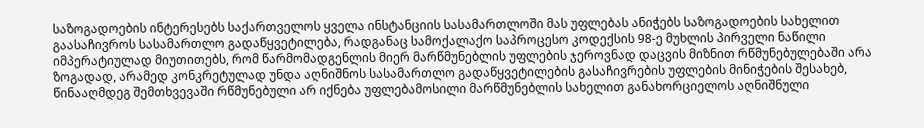საზოგადოების ინტერესებს საქართველოს ყველა ინსტანციის სასამართლოში მას უფლებას ანიჭებს საზოგადოების სახელით გაასაჩივროს სასამართლო გადაწყვეტილება, რადგანაც სამოქალაქო საპროცესო კოდექსის 98-ე მუხლის პირველი ნაწილი იმპერატიულად მიუთითებს, რომ წარმომადგენლის მიერ მარწმუნებლის უფლების ჯეროვნად დაცვის მიზნით რწმუნებულებაში არა ზოგადად, არამედ კონკრეტულად უნდა აღნიშნოს სასამართლო გადაწყვეტილების გასაჩივრების უფლების მინიჭების შესახებ, წინააღმდეგ შემთხვევაში რწმუნებული არ იქნება უფლებამოსილი მარწმუნებლის სახელით განახორციელოს აღნიშნული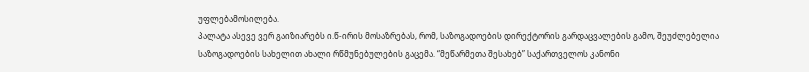უფლებამოსილება.
პალატა ასევე ვერ გაიზიარებს ი.წ-ირის მოსაზრებას, რომ, საზოგადოების დირექტორის გარდაცვალების გამო, შეუძლებელია საზოგადოების სახელით ახალი რწმუნებულების გაცემა. “მეწარმეთა შესახებ” საქართველოს კანონი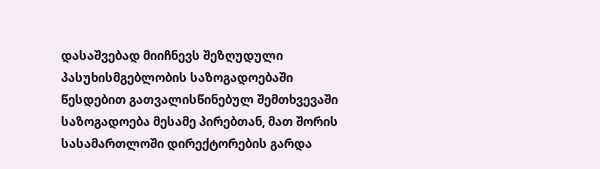დასაშვებად მიიჩნევს შეზღუდული პასუხისმგებლობის საზოგადოებაში წესდებით გათვალისწინებულ შემთხვევაში საზოგადოება მესამე პირებთან, მათ შორის სასამართლოში დირექტორების გარდა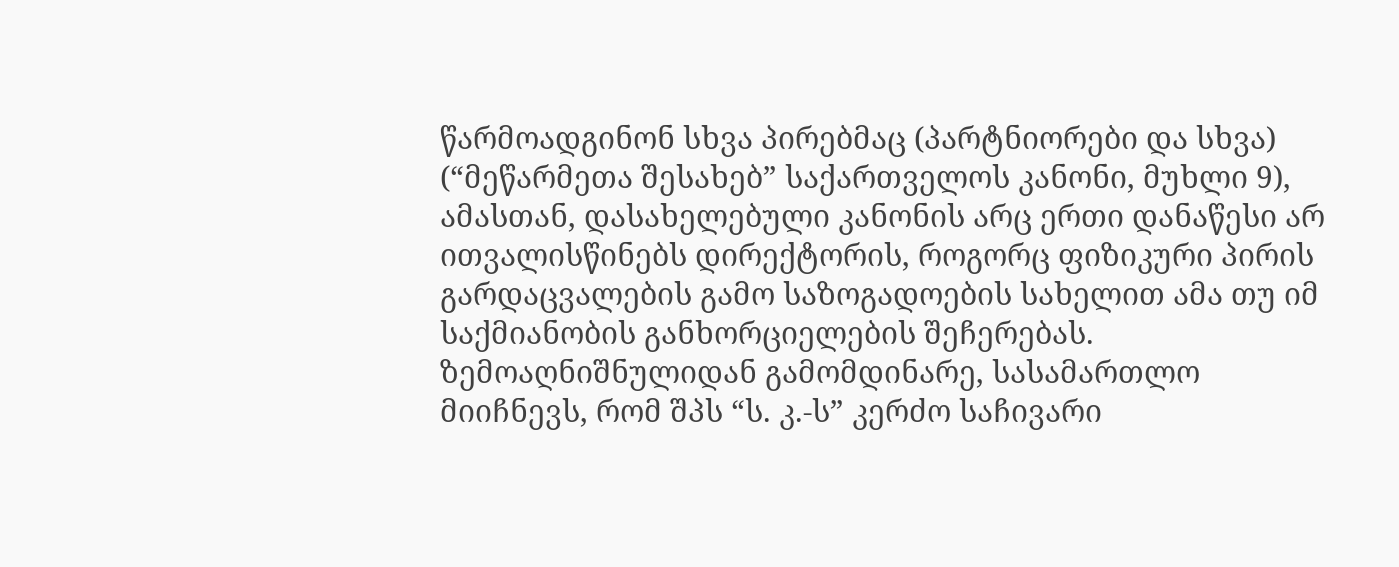წარმოადგინონ სხვა პირებმაც (პარტნიორები და სხვა) (“მეწარმეთა შესახებ” საქართველოს კანონი, მუხლი 9), ამასთან, დასახელებული კანონის არც ერთი დანაწესი არ ითვალისწინებს დირექტორის, როგორც ფიზიკური პირის გარდაცვალების გამო საზოგადოების სახელით ამა თუ იმ საქმიანობის განხორციელების შეჩერებას.
ზემოაღნიშნულიდან გამომდინარე, სასამართლო მიიჩნევს, რომ შპს “ს. კ.-ს” კერძო საჩივარი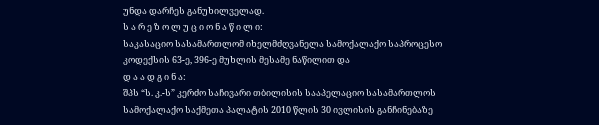უნდა დარჩეს განუხილველად.
ს ა რ ე ზ ო ლ უ ც ი ო ნ ა წ ი ლ ი:
საკასაციო სასამართლომ იხელმძღვანელა სამოქალაქო საპროცესო კოდექსის 63-ე, 396-ე მუხლის მესამე ნაწილით და
დ ა ა დ გ ი ნ ა:
შპს “ს. კ.-ს” კერძო საჩივარი თბილისის სააპელაციო სასამართლოს სამოქალაქო საქმეთა პალატის 2010 წლის 30 ივლისის განჩინებაზე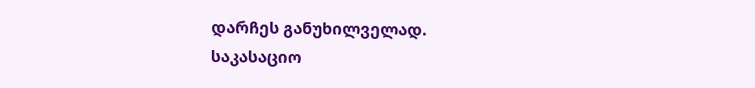დარჩეს განუხილველად.
საკასაციო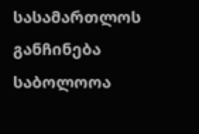სასამართლოს განჩინება საბოლოოა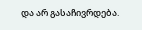და არ გასაჩივრდება.